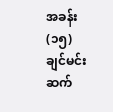အခန်း (၁၅) ချင်မင်းဆက်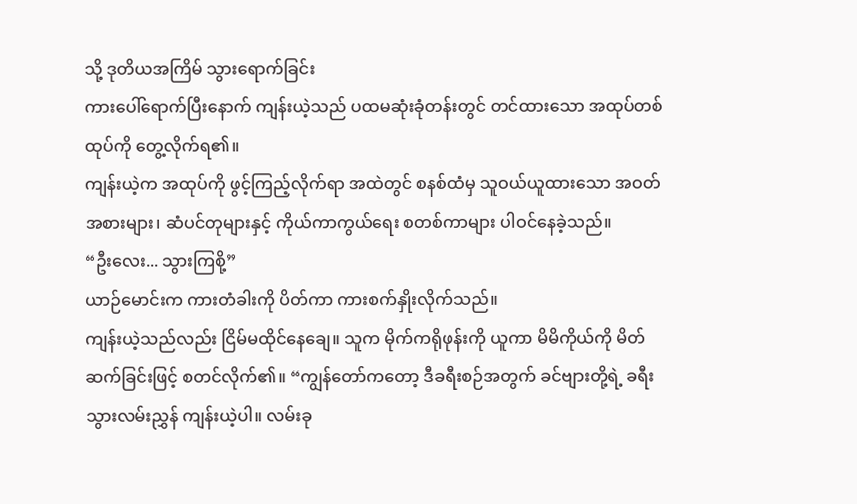သို့ ဒုတိယအကြိမ် သွားရောက်ခြင်း
ကားပေါ်ရောက်ပြီးနောက် ကျန်းယဲ့သည် ပထမဆုံးခုံတန်းတွင် တင်ထားသော အထုပ်တစ်ထုပ်ကို တွေ့လိုက်ရ၏။
ကျန်းယဲ့က အထုပ်ကို ဖွင့်ကြည့်လိုက်ရာ အထဲတွင် စနစ်ထံမှ သူဝယ်ယူထားသော အဝတ်အစားများ၊ ဆံပင်တုများနှင့် ကိုယ်ကာကွယ်ရေး စတစ်ကာများ ပါဝင်နေခဲ့သည်။
“ဦးလေး... သွားကြစို့”
ယာဉ်မောင်းက ကားတံခါးကို ပိတ်ကာ ကားစက်နှိုးလိုက်သည်။
ကျန်းယဲ့သည်လည်း ငြိမ်မထိုင်နေချေ။ သူက မိုက်ကရိုဖုန်းကို ယူကာ မိမိကိုယ်ကို မိတ်ဆက်ခြင်းဖြင့် စတင်လိုက်၏။ “ကျွန်တော်ကတော့ ဒီခရီးစဉ်အတွက် ခင်ဗျားတို့ရဲ့ ခရီးသွားလမ်းညွှန် ကျန်းယဲ့ပါ။ လမ်းခု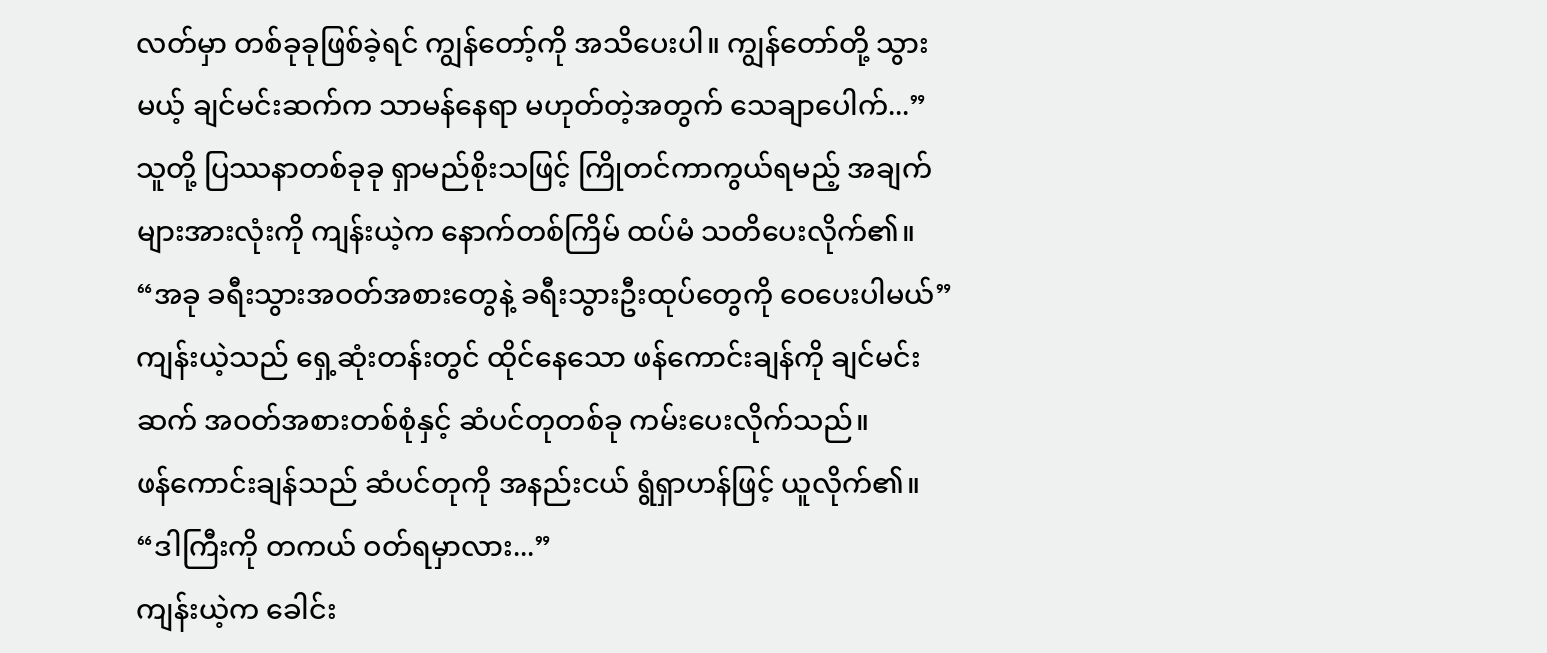လတ်မှာ တစ်ခုခုဖြစ်ခဲ့ရင် ကျွန်တော့်ကို အသိပေးပါ။ ကျွန်တော်တို့ သွားမယ့် ချင်မင်းဆက်က သာမန်နေရာ မဟုတ်တဲ့အတွက် သေချာပေါက်...”
သူတို့ ပြဿနာတစ်ခုခု ရှာမည်စိုးသဖြင့် ကြိုတင်ကာကွယ်ရမည့် အချက်များအားလုံးကို ကျန်းယဲ့က နောက်တစ်ကြိမ် ထပ်မံ သတိပေးလိုက်၏။
“အခု ခရီးသွားအဝတ်အစားတွေနဲ့ ခရီးသွားဦးထုပ်တွေကို ဝေပေးပါမယ်”
ကျန်းယဲ့သည် ရှေ့ဆုံးတန်းတွင် ထိုင်နေသော ဖန်ကောင်းချန်ကို ချင်မင်းဆက် အဝတ်အစားတစ်စုံနှင့် ဆံပင်တုတစ်ခု ကမ်းပေးလိုက်သည်။
ဖန်ကောင်းချန်သည် ဆံပင်တုကို အနည်းငယ် ရွံရှာဟန်ဖြင့် ယူလိုက်၏။ “ဒါကြီးကို တကယ် ဝတ်ရမှာလား...”
ကျန်းယဲ့က ခေါင်း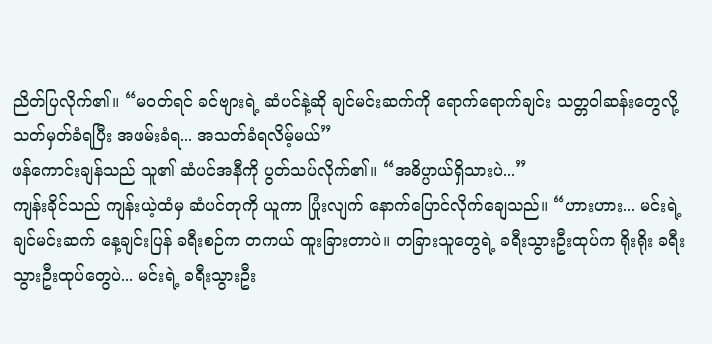ညိတ်ပြလိုက်၏။ “မဝတ်ရင် ခင်ဗျားရဲ့ ဆံပင်နဲ့ဆို ချင်မင်းဆက်ကို ရောက်ရောက်ချင်း သတ္တဝါဆန်းတွေလို့ သတ်မှတ်ခံရပြီး အဖမ်းခံရ... အသတ်ခံရလိမ့်မယ်”
ဖန်ကောင်းချန်သည် သူ၏ ဆံပင်အနီကို ပွတ်သပ်လိုက်၏။ “အဓိပ္ပာယ်ရှိသားပဲ...”
ကျန်းခိုင်သည် ကျန်းယဲ့ထံမှ ဆံပင်တုကို ယူကာ ပြုံးလျက် နောက်ပြောင်လိုက်ချေသည်။ “ဟားဟား... မင်းရဲ့ ချင်မင်းဆက် နေ့ချင်းပြန် ခရီးစဉ်က တကယ် ထူးခြားတာပဲ။ တခြားသူတွေရဲ့ ခရီးသွားဦးထုပ်က ရိုးရိုး ခရီးသွားဦးထုပ်တွေပဲ... မင်းရဲ့ ခရီးသွားဦး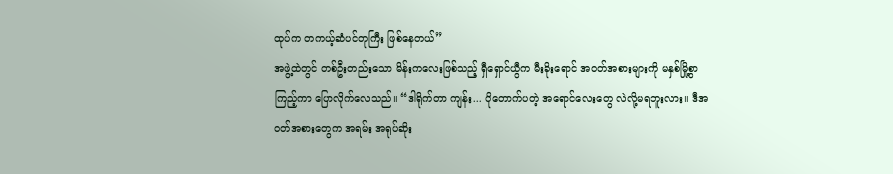ထုပ်က တကယ့်ဆံပင်တုကြီး ဖြစ်နေတယ်”
အဖွဲ့ထဲတွင် တစ်ဦးတည်းသော မိန်းကလေးဖြစ်သည့် ရှီရှောင်ယွီက မီးခိုးရောင် အဝတ်အစားများကို မနှစ်မြို့စွာ ကြည့်ကာ ပြောလိုက်လေသည်။ “ဒါရိုက်တာ ကျန်း... ပိုတောက်ပတဲ့ အရောင်လေးတွေ လဲလို့မရဘူးလား။ ဒီအဝတ်အစားတွေက အရမ်း အရုပ်ဆိုး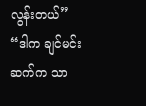လွန်းတယ်”
“ဒါက ချင်မင်းဆက်က သာ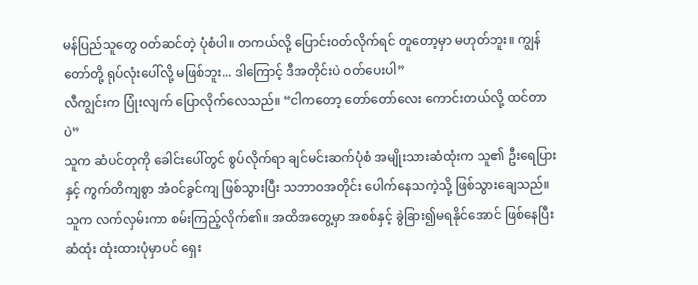မန်ပြည်သူတွေ ဝတ်ဆင်တဲ့ ပုံစံပါ။ တကယ်လို့ ပြောင်းဝတ်လိုက်ရင် တူတော့မှာ မဟုတ်ဘူး။ ကျွန်တော်တို့ ရုပ်လုံးပေါ်လို့ မဖြစ်ဘူး... ဒါကြောင့် ဒီအတိုင်းပဲ ဝတ်ပေးပါ”
လီကျွင်းက ပြုံးလျက် ပြောလိုက်လေသည်။ “ငါကတော့ တော်တော်လေး ကောင်းတယ်လို့ ထင်တာပဲ”
သူက ဆံပင်တုကို ခေါင်းပေါ်တွင် စွပ်လိုက်ရာ ချင်မင်းဆက်ပုံစံ အမျိုးသားဆံထုံးက သူ၏ ဦးရေပြားနှင့် ကွက်တိကျစွာ အံဝင်ခွင်ကျ ဖြစ်သွားပြီး သဘာဝအတိုင်း ပေါက်နေသကဲ့သို့ ဖြစ်သွားချေသည်။
သူက လက်လှမ်းကာ စမ်းကြည့်လိုက်၏။ အထိအတွေ့မှာ အစစ်နှင့် ခွဲခြား၍မရနိုင်အောင် ဖြစ်နေပြီး ဆံထုံး ထုံးထားပုံမှာပင် ရှေး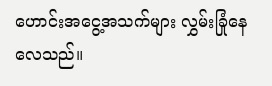ဟောင်းအငွေ့အသက်များ လွှမ်းခြုံနေလေသည်။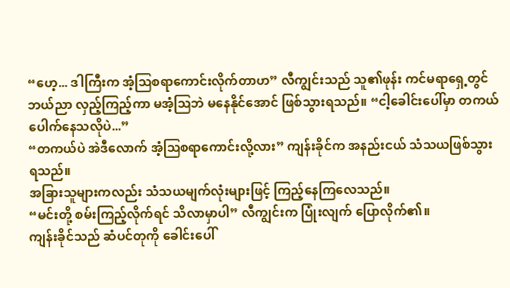“ဟေ့... ဒါကြီးက အံ့ဩစရာကောင်းလိုက်တာဟ” လီကျွင်းသည် သူ၏ဖုန်း ကင်မရာရှေ့တွင် ဘယ်ညာ လှည့်ကြည့်ကာ မအံ့ဩဘဲ မနေနိုင်အောင် ဖြစ်သွားရသည်။ “ငါ့ခေါင်းပေါ်မှာ တကယ်ပေါက်နေသလိုပဲ...”
“တကယ်ပဲ အဲဒီလောက် အံ့ဩစရာကောင်းလို့လား” ကျန်းခိုင်က အနည်းငယ် သံသယဖြစ်သွားရသည်။
အခြားသူများကလည်း သံသယမျက်လုံးများဖြင့် ကြည့်နေကြလေသည်။
“မင်းတို့ စမ်းကြည့်လိုက်ရင် သိလာမှာပါ” လီကျွင်းက ပြုံးလျက် ပြောလိုက်၏။
ကျန်းခိုင်သည် ဆံပင်တုကို ခေါင်းပေါ်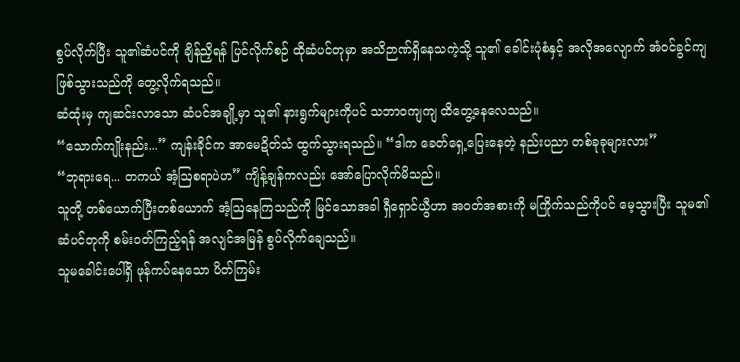စွပ်လိုက်ပြီး သူ၏ဆံပင်ကို ချိန်ညှိရန် ပြင်လိုက်စဉ် ထိုဆံပင်တုမှာ အသိဉာဏ်ရှိနေသကဲ့သို့ သူ၏ ခေါင်းပုံစံနှင့် အလိုအလျောက် အံဝင်ခွင်ကျ ဖြစ်သွားသည်ကို တွေ့လိုက်ရသည်။
ဆံထုံးမှ ကျဆင်းလာသော ဆံပင်အချို့မှာ သူ၏ နားရွက်များကိုပင် သဘာဝကျကျ ထိတွေ့နေလေသည်။
“သောက်ကျိုးနည်း...” ကျန်းခိုင်က အာမေဍိတ်သံ ထွက်သွားရသည်။ “ဒါက ခေတ်ရှေ့ပြေးနေတဲ့ နည်းပညာ တစ်ခုခုများလား”
“ဘုရားရေ... တကယ် အံ့ဩစရာပဲဟ” ကျိန့်ချန်ကလည်း အော်ပြောလိုက်မိသည်။
သူတို့ တစ်ယောက်ပြီးတစ်ယောက် အံ့ဩနေကြသည်ကို မြင်သောအခါ ရှီရှောင်ယွီဟာ အဝတ်အစားကို မကြိုက်သည်ကိုပင် မေ့သွားပြီး သူမ၏ ဆံပင်တုကို စမ်းဝတ်ကြည့်ရန် အလျင်အမြန် စွပ်လိုက်ချေသည်။
သူမခေါင်းပေါ်ရှိ ဖုန်ကပ်နေသော ပိတ်ကြမ်း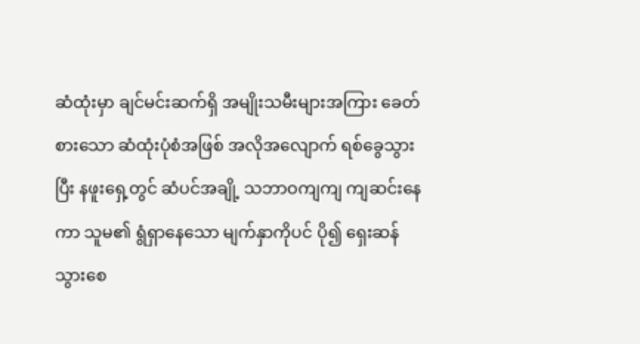ဆံထုံးမှာ ချင်မင်းဆက်ရှိ အမျိုးသမီးများအကြား ခေတ်စားသော ဆံထုံးပုံစံအဖြစ် အလိုအလျောက် ရစ်ခွေသွားပြီး နဖူးရှေ့တွင် ဆံပင်အချို့ သဘာဝကျကျ ကျဆင်းနေကာ သူမ၏ ရွံရှာနေသော မျက်နှာကိုပင် ပို၍ ရှေးဆန်သွားစေ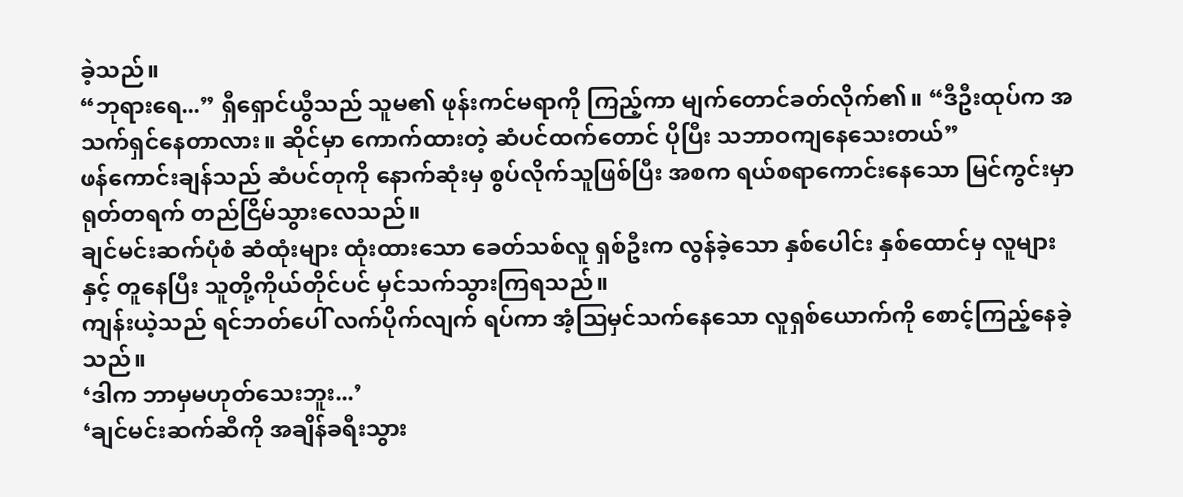ခဲ့သည်။
“ဘုရားရေ...” ရှီရှောင်ယွီသည် သူမ၏ ဖုန်းကင်မရာကို ကြည့်ကာ မျက်တောင်ခတ်လိုက်၏။ “ဒီဦးထုပ်က အသက်ရှင်နေတာလား။ ဆိုင်မှာ ကောက်ထားတဲ့ ဆံပင်ထက်တောင် ပိုပြီး သဘာဝကျနေသေးတယ်”
ဖန်ကောင်းချန်သည် ဆံပင်တုကို နောက်ဆုံးမှ စွပ်လိုက်သူဖြစ်ပြီး အစက ရယ်စရာကောင်းနေသော မြင်ကွင်းမှာ ရုတ်တရက် တည်ငြိမ်သွားလေသည်။
ချင်မင်းဆက်ပုံစံ ဆံထုံးများ ထုံးထားသော ခေတ်သစ်လူ ရှစ်ဦးက လွန်ခဲ့သော နှစ်ပေါင်း နှစ်ထောင်မှ လူများနှင့် တူနေပြီး သူတို့ကိုယ်တိုင်ပင် မှင်သက်သွားကြရသည်။
ကျန်းယဲ့သည် ရင်ဘတ်ပေါ် လက်ပိုက်လျက် ရပ်ကာ အံ့ဩမှင်သက်နေသော လူရှစ်ယောက်ကို စောင့်ကြည့်နေခဲ့သည်။
‘ဒါက ဘာမှမဟုတ်သေးဘူး...’
‘ချင်မင်းဆက်ဆီကို အချိန်ခရီးသွား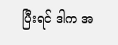ပြီးရင် ဒါက အ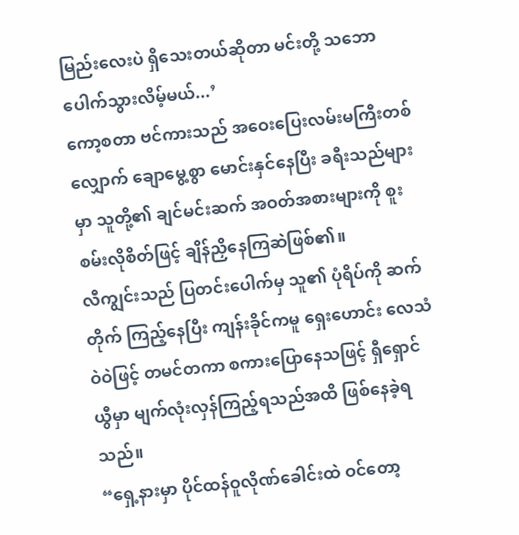မြည်းလေးပဲ ရှိသေးတယ်ဆိုတာ မင်းတို့ သဘောပေါက်သွားလိမ့်မယ်...’
ကော့စတာ ဗင်ကားသည် အဝေးပြေးလမ်းမကြီးတစ်လျှောက် ချောမွေ့စွာ မောင်းနှင်နေပြီး ခရီးသည်များမှာ သူတို့၏ ချင်မင်းဆက် အဝတ်အစားများကို စူးစမ်းလိုစိတ်ဖြင့် ချိန်ညှိနေကြဆဲဖြစ်၏။
လီကျွင်းသည် ပြတင်းပေါက်မှ သူ၏ ပုံရိပ်ကို ဆက်တိုက် ကြည့်နေပြီး ကျန်းခိုင်ကမူ ရှေးဟောင်း လေသံဝဲဝဲဖြင့် တမင်တကာ စကားပြောနေသဖြင့် ရှီရှောင်ယွီမှာ မျက်လုံးလှန်ကြည့်ရသည်အထိ ဖြစ်နေခဲ့ရသည်။
“ရှေ့နားမှာ ပိုင်ထန်ဝူလိုဏ်ခေါင်းထဲ ဝင်တော့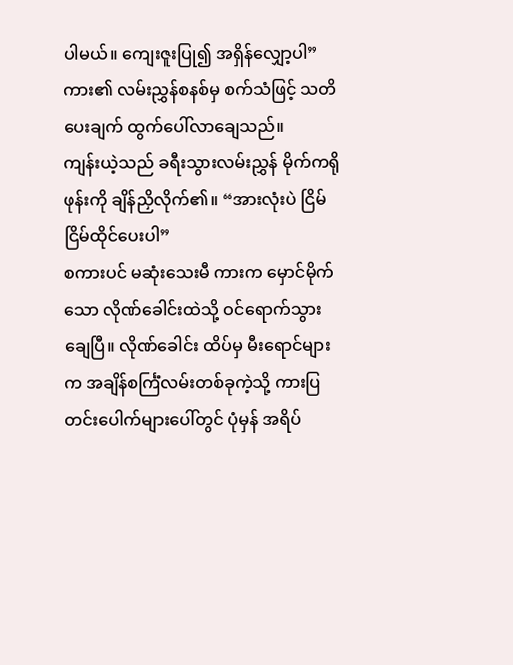ပါမယ်။ ကျေးဇူးပြု၍ အရှိန်လျှော့ပါ” ကား၏ လမ်းညွှန်စနစ်မှ စက်သံဖြင့် သတိပေးချက် ထွက်ပေါ်လာချေသည်။
ကျန်းယဲ့သည် ခရီးသွားလမ်းညွှန် မိုက်ကရိုဖုန်းကို ချိန်ညှိလိုက်၏။ “အားလုံးပဲ ငြိမ်ငြိမ်ထိုင်ပေးပါ”
စကားပင် မဆုံးသေးမီ ကားက မှောင်မိုက်သော လိုဏ်ခေါင်းထဲသို့ ဝင်ရောက်သွားချေပြီ။ လိုဏ်ခေါင်း ထိပ်မှ မီးရောင်များက အချိန်စင်္ကြံလမ်းတစ်ခုကဲ့သို့ ကားပြတင်းပေါက်များပေါ်တွင် ပုံမှန် အရိပ်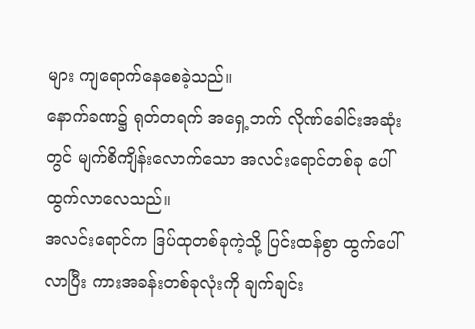များ ကျရောက်နေစေခဲ့သည်။
နောက်ခဏ၌ ရုတ်တရက် အရှေ့ဘက် လိုဏ်ခေါင်းအဆုံးတွင် မျက်စိကျိန်းလောက်သော အလင်းရောင်တစ်ခု ပေါ်ထွက်လာလေသည်။
အလင်းရောင်က ဒြပ်ထုတစ်ခုကဲ့သို့ ပြင်းထန်စွာ ထွက်ပေါ်လာပြီး ကားအခန်းတစ်ခုလုံးကို ချက်ချင်း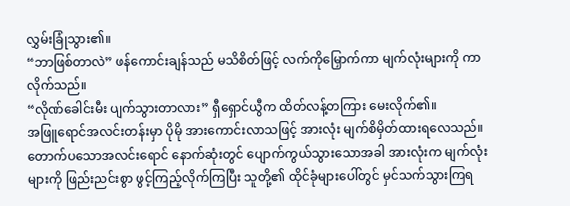လွှမ်းခြုံသွား၏။
“ဘာဖြစ်တာလဲ” ဖန်ကောင်းချန်သည် မသိစိတ်ဖြင့် လက်ကိုမြှောက်ကာ မျက်လုံးများကို ကာလိုက်သည်။
“လိုဏ်ခေါင်းမီး ပျက်သွားတာလား” ရှီရှောင်ယွီက ထိတ်လန့်တကြား မေးလိုက်၏။
အဖြူရောင်အလင်းတန်းမှာ ပိုမို အားကောင်းလာသဖြင့် အားလုံး မျက်စိမှိတ်ထားရလေသည်။ တောက်ပသောအလင်းရောင် နောက်ဆုံးတွင် ပျောက်ကွယ်သွားသောအခါ အားလုံးက မျက်လုံးများကို ဖြည်းညင်းစွာ ဖွင့်ကြည့်လိုက်ကြပြီး သူတို့၏ ထိုင်ခုံများပေါ်တွင် မှင်သက်သွားကြရ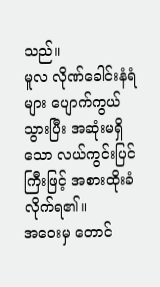သည်။
မူလ လိုဏ်ခေါင်းနံရံများ ပျောက်ကွယ်သွားပြီး အဆုံးမရှိသော လယ်ကွင်းပြင်ကြီးဖြင့် အစားထိုးခံလိုက်ရ၏။
အဝေးမှ တောင်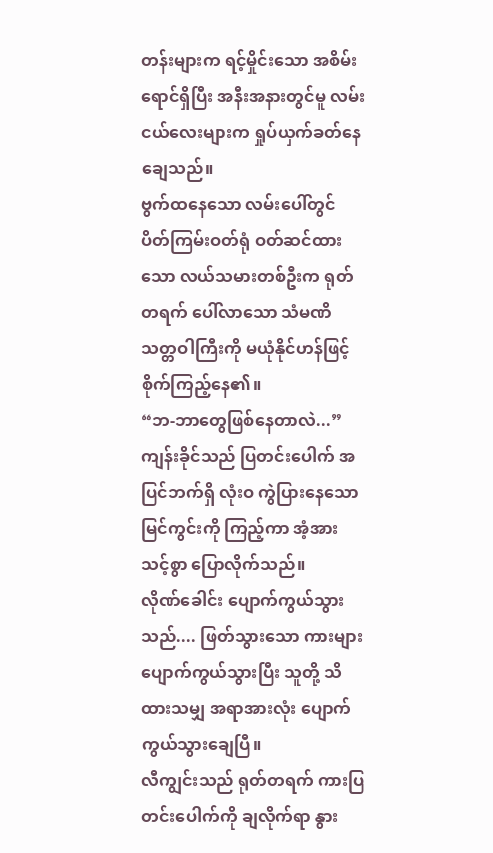တန်းများက ရင့်မှိုင်းသော အစိမ်းရောင်ရှိပြီး အနီးအနားတွင်မူ လမ်းငယ်လေးများက ရှုပ်ယှက်ခတ်နေချေသည်။
ဗွက်ထနေသော လမ်းပေါ်တွင် ပိတ်ကြမ်းဝတ်ရုံ ဝတ်ဆင်ထားသော လယ်သမားတစ်ဦးက ရုတ်တရက် ပေါ်လာသော သံမဏိသတ္တဝါကြီးကို မယုံနိုင်ဟန်ဖြင့် စိုက်ကြည့်နေ၏။
“ဘ-ဘာတွေဖြစ်နေတာလဲ...” ကျန်းခိုင်သည် ပြတင်းပေါက် အပြင်ဘက်ရှိ လုံးဝ ကွဲပြားနေသော မြင်ကွင်းကို ကြည့်ကာ အံ့အားသင့်စွာ ပြောလိုက်သည်။
လိုဏ်ခေါင်း ပျောက်ကွယ်သွားသည်.... ဖြတ်သွားသော ကားများ ပျောက်ကွယ်သွားပြီး သူတို့ သိထားသမျှ အရာအားလုံး ပျောက်ကွယ်သွားချေပြီ။
လီကျွင်းသည် ရုတ်တရက် ကားပြတင်းပေါက်ကို ချလိုက်ရာ နွား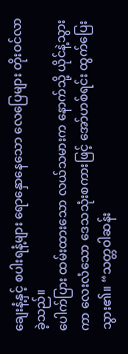ချေးနံ့နှင့် စပါးရနံ့များ ရောနှောနေသော လေပြေများ တိုးဝင်လာခဲ့သည်။
ပေါက်ပြား ထမ်းထားသော လယ်သမားက နောက်သို့ ယိုင်နဲ့သွားကာ လေးလံသော ဒေသသုံးစကားဖြင့် အော်ဟစ်ရင်း ထွက်ပြေးသွား၏။ “သတ္တဝါဆန်း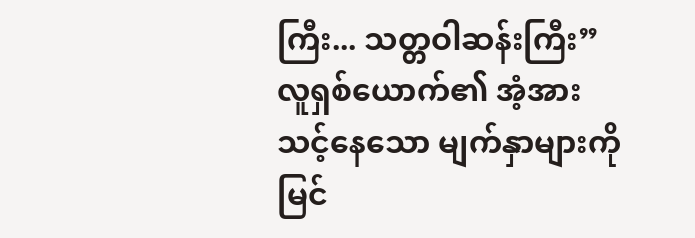ကြီး... သတ္တဝါဆန်းကြီး”
လူရှစ်ယောက်၏ အံ့အားသင့်နေသော မျက်နှာများကို မြင်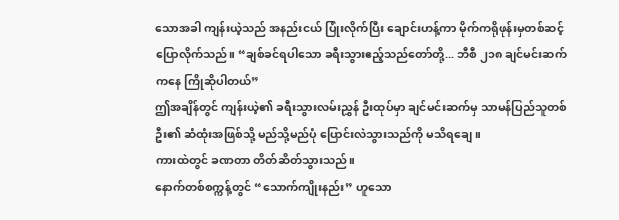သောအခါ ကျန်းယဲ့သည် အနည်းငယ် ပြုံးလိုက်ပြီး ချောင်းဟန့်ကာ မိုက်ကရိုဖုန်းမှတစ်ဆင့် ပြောလိုက်သည်။ “ချစ်ခင်ရပါသော ခရီးသွားဧည့်သည်တော်တို့... ဘီစီ ၂၁၈ ချင်မင်းဆက်ကနေ ကြိုဆိုပါတယ်”
ဤအချိန်တွင် ကျန်းယဲ့၏ ခရီးသွားလမ်းညွှန် ဦးထုပ်မှာ ချင်မင်းဆက်မှ သာမန်ပြည်သူတစ်ဦး၏ ဆံထုံးအဖြစ်သို့ မည်သို့မည်ပုံ ပြောင်းလဲသွားသည်ကို မသိရချေ။
ကားထဲတွင် ခဏတာ တိတ်ဆိတ်သွားသည်။
နောက်တစ်စက္ကန့်တွင် “သောက်ကျိုးနည်း” ဟူသော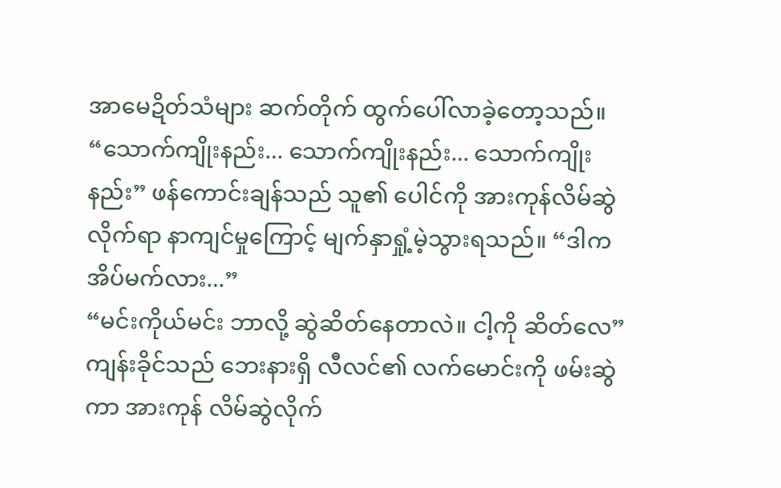အာမေဍိတ်သံများ ဆက်တိုက် ထွက်ပေါ်လာခဲ့တော့သည်။
“သောက်ကျိုးနည်း... သောက်ကျိုးနည်း... သောက်ကျိုးနည်း” ဖန်ကောင်းချန်သည် သူ၏ ပေါင်ကို အားကုန်လိမ်ဆွဲလိုက်ရာ နာကျင်မှုကြောင့် မျက်နှာရှုံ့မဲ့သွားရသည်။ “ဒါက အိပ်မက်လား...”
“မင်းကိုယ်မင်း ဘာလို့ ဆွဲဆိတ်နေတာလဲ။ ငါ့ကို ဆိတ်လေ” ကျန်းခိုင်သည် ဘေးနားရှိ လီလင်၏ လက်မောင်းကို ဖမ်းဆွဲကာ အားကုန် လိမ်ဆွဲလိုက်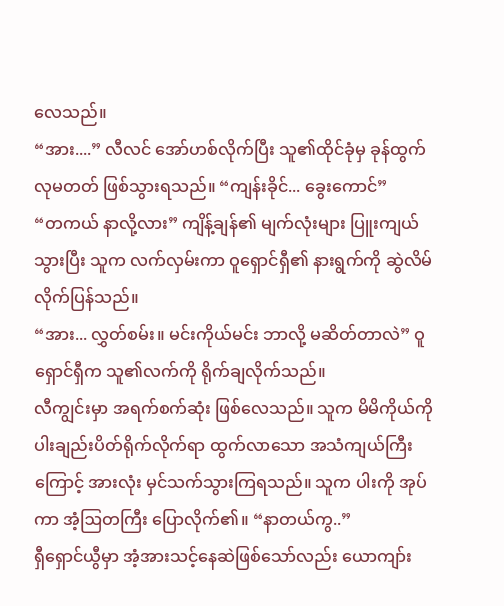လေသည်။
“အား....” လီလင် အော်ဟစ်လိုက်ပြီး သူ၏ထိုင်ခုံမှ ခုန်ထွက်လုမတတ် ဖြစ်သွားရသည်။ “ကျန်းခိုင်... ခွေးကောင်”
“တကယ် နာလို့လား” ကျိန့်ချန်၏ မျက်လုံးများ ပြူးကျယ်သွားပြီး သူက လက်လှမ်းကာ ဝူရှောင်ရှီ၏ နားရွက်ကို ဆွဲလိမ်လိုက်ပြန်သည်။
“အား... လွှတ်စမ်း။ မင်းကိုယ်မင်း ဘာလို့ မဆိတ်တာလဲ” ဝူရှောင်ရှီက သူ၏လက်ကို ရိုက်ချလိုက်သည်။
လီကျွင်းမှာ အရက်စက်ဆုံး ဖြစ်လေသည်။ သူက မိမိကိုယ်ကို ပါးချည်းပိတ်ရိုက်လိုက်ရာ ထွက်လာသော အသံကျယ်ကြီးကြောင့် အားလုံး မှင်သက်သွားကြရသည်။ သူက ပါးကို အုပ်ကာ အံ့ဩတကြီး ပြောလိုက်၏။ “နာတယ်ကွ..”
ရှီရှောင်ယွီမှာ အံ့အားသင့်နေဆဲဖြစ်သော်လည်း ယောကျာ်း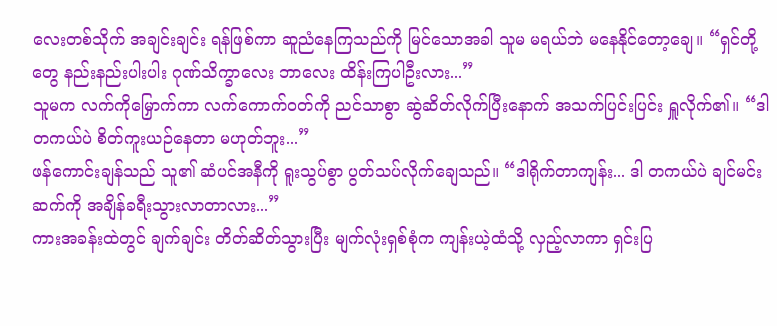လေးတစ်သိုက် အချင်းချင်း ရန်ဖြစ်ကာ ဆူညံနေကြသည်ကို မြင်သောအခါ သူမ မရယ်ဘဲ မနေနိုင်တော့ချေ။ “ရှင်တို့တွေ နည်းနည်းပါးပါး ဂုဏ်သိက္ခာလေး ဘာလေး ထိန်းကြပါဦးလား...”
သူမက လက်ကိုမြှောက်ကာ လက်ကောက်ဝတ်ကို ညင်သာစွာ ဆွဲဆိတ်လိုက်ပြီးနောက် အသက်ပြင်းပြင်း ရှူလိုက်၏။ “ဒါ တကယ်ပဲ စိတ်ကူးယဉ်နေတာ မဟုတ်ဘူး...”
ဖန်ကောင်းချန်သည် သူ၏ ဆံပင်အနီကို ရူးသွပ်စွာ ပွတ်သပ်လိုက်ချေသည်။ “ဒါရိုက်တာကျန်း... ဒါ တကယ်ပဲ ချင်မင်းဆက်ကို အချိန်ခရီးသွားလာတာလား...”
ကားအခန်းထဲတွင် ချက်ချင်း တိတ်ဆိတ်သွားပြီး မျက်လုံးရှစ်စုံက ကျန်းယဲ့ထံသို့ လှည့်လာကာ ရှင်းပြ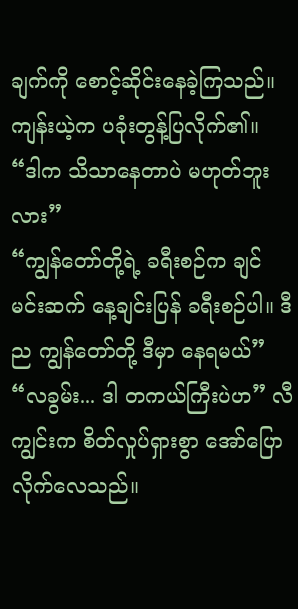ချက်ကို စောင့်ဆိုင်းနေခဲ့ကြသည်။
ကျန်းယဲ့က ပခုံးတွန့်ပြလိုက်၏။ “ဒါက သိသာနေတာပဲ မဟုတ်ဘူးလား”
“ကျွန်တော်တို့ရဲ့ ခရီးစဉ်က ချင်မင်းဆက် နေ့ချင်းပြန် ခရီးစဉ်ပါ။ ဒီည ကျွန်တော်တို့ ဒီမှာ နေရမယ်”
“လခွမ်း... ဒါ တကယ်ကြီးပဲဟ” လီကျွင်းက စိတ်လှုပ်ရှားစွာ အော်ပြောလိုက်လေသည်။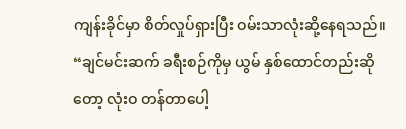ကျန်းခိုင်မှာ စိတ်လှုပ်ရှားပြီး ဝမ်းသာလုံးဆို့နေရသည်။ “ချင်မင်းဆက် ခရီးစဉ်ကိုမှ ယွမ် နှစ်ထောင်တည်းဆိုတော့ လုံးဝ တန်တာပေါ့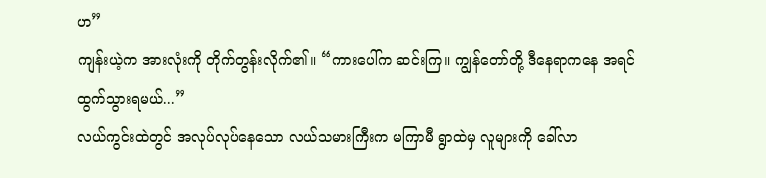ဟ”
ကျန်းယဲ့က အားလုံးကို တိုက်တွန်းလိုက်၏။ “ကားပေါ်က ဆင်းကြ။ ကျွန်တော်တို့ ဒီနေရာကနေ အရင် ထွက်သွားရမယ်...”
လယ်ကွင်းထဲတွင် အလုပ်လုပ်နေသော လယ်သမားကြီးက မကြာမီ ရွာထဲမှ လူများကို ခေါ်လာ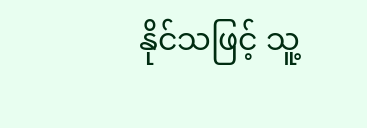နိုင်သဖြင့် သူ့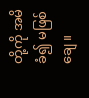တို့ကို အမိခံ၍ မဖြစ်ချေ။